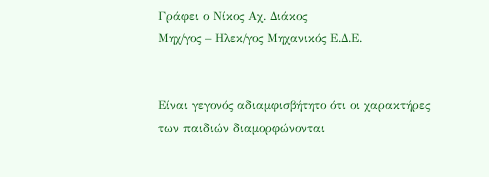Γράφει ο Νίκος Αχ. Διάκος
Μηχ/γος – Ηλεκ/γος Μηχανικός Ε.Δ.Ε.


Είναι γεγονός αδιαμφισβήτητο ότι οι χαρακτήρες των παιδιών διαμορφώνονται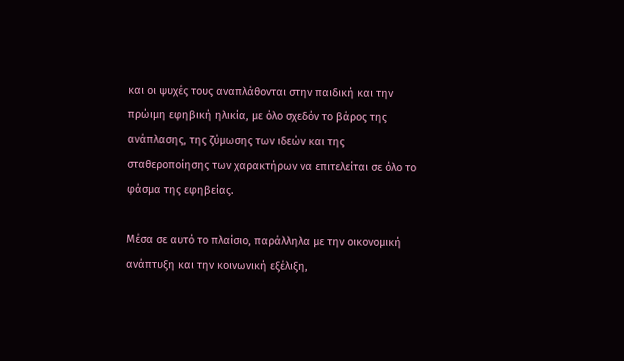και οι ψυχές τους αναπλάθονται στην παιδική και την πρώιμη εφηβική ηλικία, με όλο σχεδόν το βάρος της ανάπλασης, της ζύμωσης των ιδεών και της σταθεροποίησης των χαρακτήρων να επιτελείται σε όλο το φάσμα της εφηβείας.

Μέσα σε αυτό το πλαίσιο, παράλληλα με την οικονομική ανάπτυξη και την κοινωνική εξέλιξη,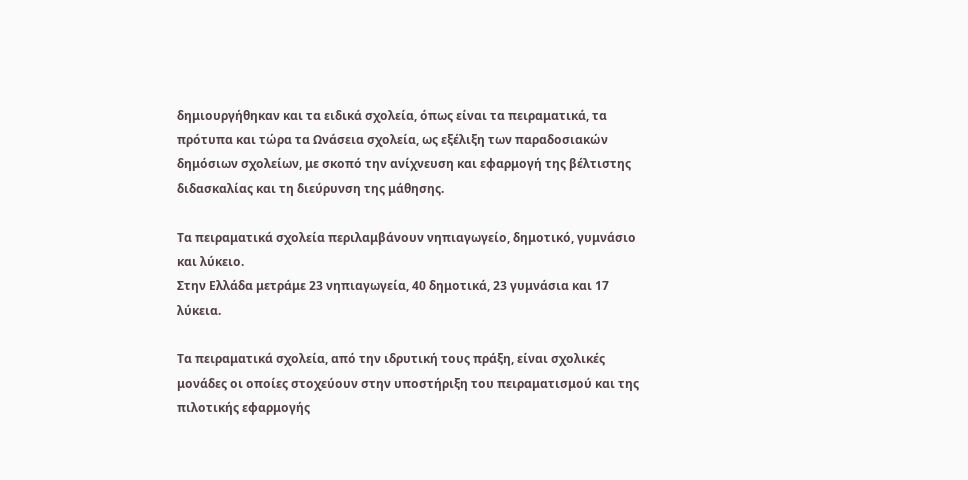δημιουργήθηκαν και τα ειδικά σχολεία, όπως είναι τα πειραματικά, τα πρότυπα και τώρα τα Ωνάσεια σχολεία, ως εξέλιξη των παραδοσιακών δημόσιων σχολείων, με σκοπό την ανίχνευση και εφαρμογή της βέλτιστης διδασκαλίας και τη διεύρυνση της μάθησης.

Τα πειραματικά σχολεία περιλαμβάνουν νηπιαγωγείο, δημοτικό, γυμνάσιο και λύκειο.
Στην Ελλάδα μετράμε 23 νηπιαγωγεία, 40 δημοτικά, 23 γυμνάσια και 17 λύκεια.

Τα πειραματικά σχολεία, από την ιδρυτική τους πράξη, είναι σχολικές μονάδες οι οποίες στοχεύουν στην υποστήριξη του πειραματισμού και της πιλοτικής εφαρμογής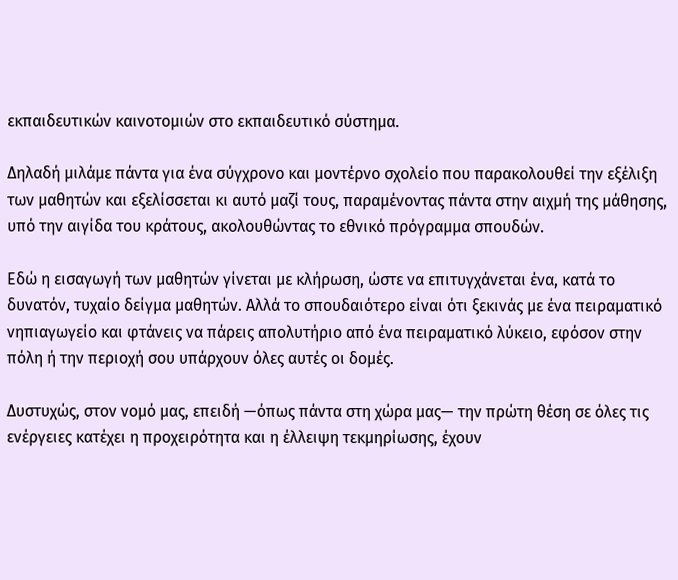εκπαιδευτικών καινοτομιών στο εκπαιδευτικό σύστημα.

Δηλαδή μιλάμε πάντα για ένα σύγχρονο και μοντέρνο σχολείο που παρακολουθεί την εξέλιξη των μαθητών και εξελίσσεται κι αυτό μαζί τους, παραμένοντας πάντα στην αιχμή της μάθησης, υπό την αιγίδα του κράτους, ακολουθώντας το εθνικό πρόγραμμα σπουδών.

Εδώ η εισαγωγή των μαθητών γίνεται με κλήρωση, ώστε να επιτυγχάνεται ένα, κατά το δυνατόν, τυχαίο δείγμα μαθητών. Αλλά το σπουδαιότερο είναι ότι ξεκινάς με ένα πειραματικό νηπιαγωγείο και φτάνεις να πάρεις απολυτήριο από ένα πειραματικό λύκειο, εφόσον στην πόλη ή την περιοχή σου υπάρχουν όλες αυτές οι δομές.

Δυστυχώς, στον νομό μας, επειδή —όπως πάντα στη χώρα μας— την πρώτη θέση σε όλες τις ενέργειες κατέχει η προχειρότητα και η έλλειψη τεκμηρίωσης, έχουν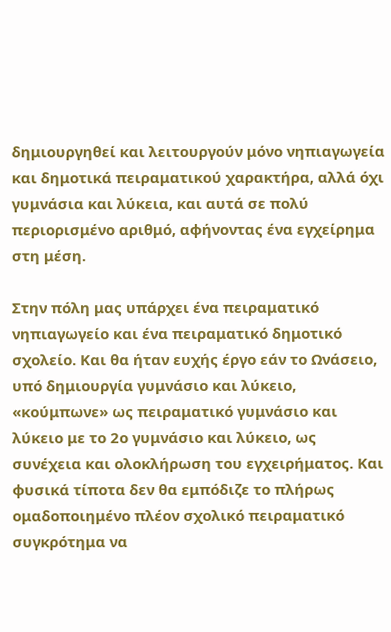δημιουργηθεί και λειτουργούν μόνο νηπιαγωγεία και δημοτικά πειραματικού χαρακτήρα, αλλά όχι γυμνάσια και λύκεια, και αυτά σε πολύ περιορισμένο αριθμό, αφήνοντας ένα εγχείρημα στη μέση.

Στην πόλη μας υπάρχει ένα πειραματικό νηπιαγωγείο και ένα πειραματικό δημοτικό σχολείο. Και θα ήταν ευχής έργο εάν το Ωνάσειο, υπό δημιουργία γυμνάσιο και λύκειο, «κούμπωνε» ως πειραματικό γυμνάσιο και λύκειο με το 2ο γυμνάσιο και λύκειο, ως συνέχεια και ολοκλήρωση του εγχειρήματος. Και φυσικά τίποτα δεν θα εμπόδιζε το πλήρως ομαδοποιημένο πλέον σχολικό πειραματικό συγκρότημα να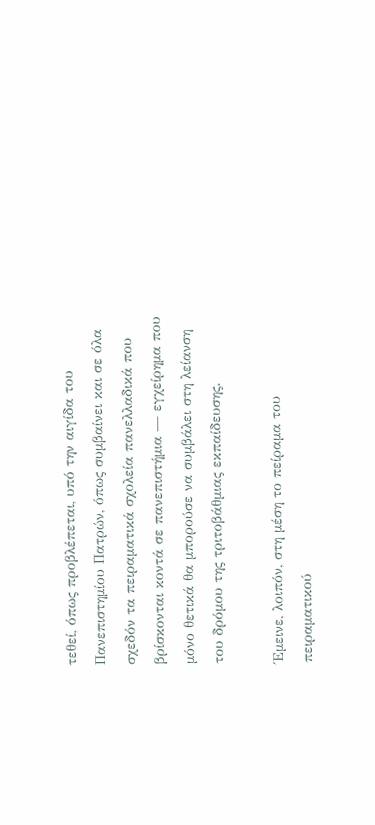τεθεί, όπως προβλέπεται, υπό την αιγίδα του Πανεπιστημίου Πατρών, όπως συμβαίνει και σε όλα σχεδόν τα πειραματικά σχολεία πανελλαδικά που βρίσκονται κοντά σε πανεπιστήμια — εγχείρημα που μόνο θετικά θα μπορούσε να συμβάλει στη λείανση του δρόμου της τριτοβάθμιας εκπαίδευσης.

Έμεινε, λοιπόν, στη μέση το πείραμα του πειραματικού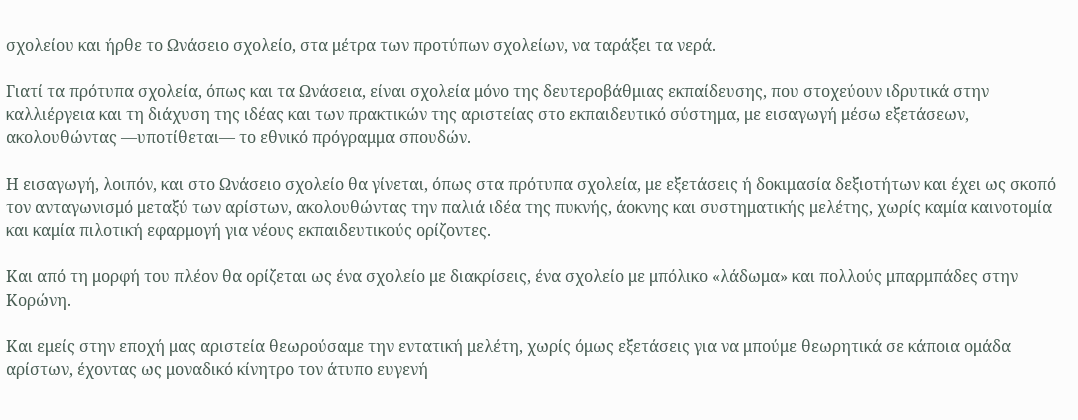σχολείου και ήρθε το Ωνάσειο σχολείο, στα μέτρα των προτύπων σχολείων, να ταράξει τα νερά.

Γιατί τα πρότυπα σχολεία, όπως και τα Ωνάσεια, είναι σχολεία μόνο της δευτεροβάθμιας εκπαίδευσης, που στοχεύουν ιδρυτικά στην καλλιέργεια και τη διάχυση της ιδέας και των πρακτικών της αριστείας στο εκπαιδευτικό σύστημα, με εισαγωγή μέσω εξετάσεων, ακολουθώντας —υποτίθεται— το εθνικό πρόγραμμα σπουδών.

Η εισαγωγή, λοιπόν, και στο Ωνάσειο σχολείο θα γίνεται, όπως στα πρότυπα σχολεία, με εξετάσεις ή δοκιμασία δεξιοτήτων και έχει ως σκοπό τον ανταγωνισμό μεταξύ των αρίστων, ακολουθώντας την παλιά ιδέα της πυκνής, άοκνης και συστηματικής μελέτης, χωρίς καμία καινοτομία και καμία πιλοτική εφαρμογή για νέους εκπαιδευτικούς ορίζοντες.

Και από τη μορφή του πλέον θα ορίζεται ως ένα σχολείο με διακρίσεις, ένα σχολείο με μπόλικο «λάδωμα» και πολλούς μπαρμπάδες στην Κορώνη.

Και εμείς στην εποχή μας αριστεία θεωρούσαμε την εντατική μελέτη, χωρίς όμως εξετάσεις για να μπούμε θεωρητικά σε κάποια ομάδα αρίστων, έχοντας ως μοναδικό κίνητρο τον άτυπο ευγενή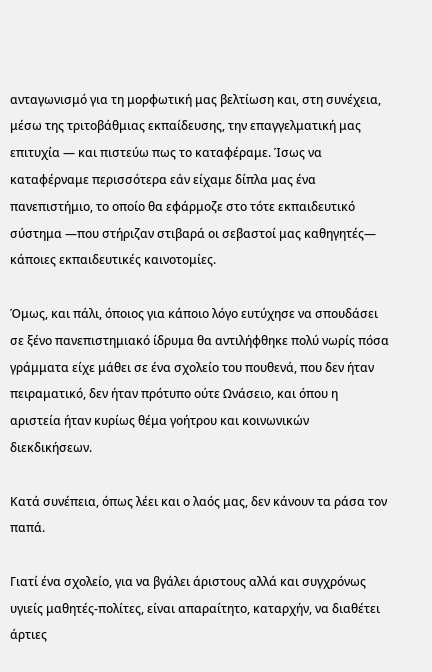ανταγωνισμό για τη μορφωτική μας βελτίωση και, στη συνέχεια, μέσω της τριτοβάθμιας εκπαίδευσης, την επαγγελματική μας επιτυχία — και πιστεύω πως το καταφέραμε. Ίσως να καταφέρναμε περισσότερα εάν είχαμε δίπλα μας ένα πανεπιστήμιο, το οποίο θα εφάρμοζε στο τότε εκπαιδευτικό σύστημα —που στήριζαν στιβαρά οι σεβαστοί μας καθηγητές— κάποιες εκπαιδευτικές καινοτομίες.

Όμως, και πάλι, όποιος για κάποιο λόγο ευτύχησε να σπουδάσει σε ξένο πανεπιστημιακό ίδρυμα θα αντιλήφθηκε πολύ νωρίς πόσα γράμματα είχε μάθει σε ένα σχολείο του πουθενά, που δεν ήταν πειραματικό, δεν ήταν πρότυπο ούτε Ωνάσειο, και όπου η αριστεία ήταν κυρίως θέμα γοήτρου και κοινωνικών διεκδικήσεων.

Κατά συνέπεια, όπως λέει και ο λαός μας, δεν κάνουν τα ράσα τον παπά.

Γιατί ένα σχολείο, για να βγάλει άριστους αλλά και συγχρόνως υγιείς μαθητές-πολίτες, είναι απαραίτητο, καταρχήν, να διαθέτει άρτιες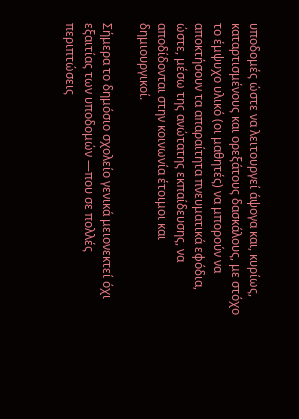υποδομές ώστε να λειτουργεί άψογα και, κυρίως, καταρτισμένους και ορεξάτους δασκάλους, με στόχο το έμψυχο υλικό (οι μαθητές) να μπορούν να αποκτήσουν τα απαραίτητα πνευματικά εφόδια, ώστε, μέσω της ανώτατης εκπαίδευσης, να αποδίδονται στην κοινωνία έτοιμοι και δημιουργικοί.

Σήμερα το δημόσιο σχολείο γενικά μειονεκτεί όχι εξαιτίας των υποδομών —που σε πολλές περιπτώσεις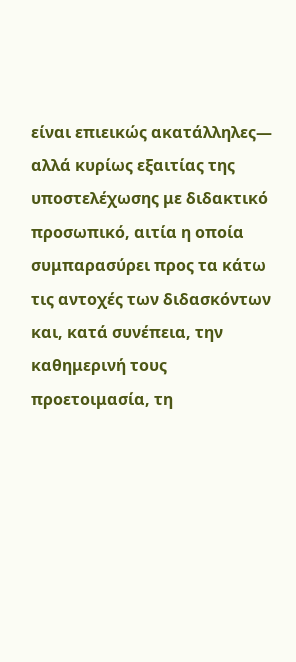είναι επιεικώς ακατάλληλες— αλλά κυρίως εξαιτίας της υποστελέχωσης με διδακτικό προσωπικό, αιτία η οποία συμπαρασύρει προς τα κάτω τις αντοχές των διδασκόντων και, κατά συνέπεια, την καθημερινή τους προετοιμασία, τη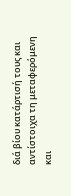διά βίου κατάρτισή τους και αντίστοιχα τη μεταφερόμενη και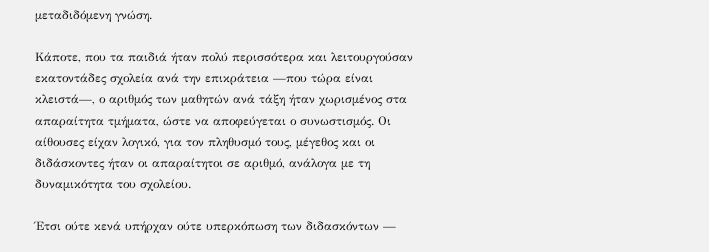μεταδιδόμενη γνώση.

Κάποτε, που τα παιδιά ήταν πολύ περισσότερα και λειτουργούσαν εκατοντάδες σχολεία ανά την επικράτεια —που τώρα είναι κλειστά—, ο αριθμός των μαθητών ανά τάξη ήταν χωρισμένος στα απαραίτητα τμήματα, ώστε να αποφεύγεται ο συνωστισμός. Οι αίθουσες είχαν λογικό, για τον πληθυσμό τους, μέγεθος και οι διδάσκοντες ήταν οι απαραίτητοι σε αριθμό, ανάλογα με τη δυναμικότητα του σχολείου.

Έτσι ούτε κενά υπήρχαν ούτε υπερκόπωση των διδασκόντων —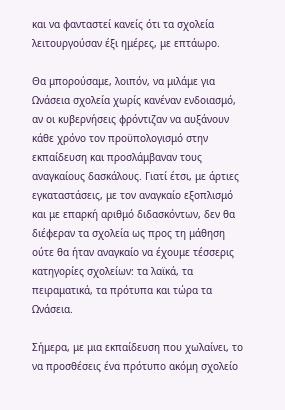και να φανταστεί κανείς ότι τα σχολεία λειτουργούσαν έξι ημέρες, με επτάωρο.

Θα μπορούσαμε, λοιπόν, να μιλάμε για Ωνάσεια σχολεία χωρίς κανέναν ενδοιασμό, αν οι κυβερνήσεις φρόντιζαν να αυξάνουν κάθε χρόνο τον προϋπολογισμό στην εκπαίδευση και προσλάμβαναν τους αναγκαίους δασκάλους. Γιατί έτσι, με άρτιες εγκαταστάσεις, με τον αναγκαίο εξοπλισμό και με επαρκή αριθμό διδασκόντων, δεν θα διέφεραν τα σχολεία ως προς τη μάθηση ούτε θα ήταν αναγκαίο να έχουμε τέσσερις κατηγορίες σχολείων: τα λαϊκά, τα πειραματικά, τα πρότυπα και τώρα τα Ωνάσεια.

Σήμερα, με μια εκπαίδευση που χωλαίνει, το να προσθέσεις ένα πρότυπο ακόμη σχολείο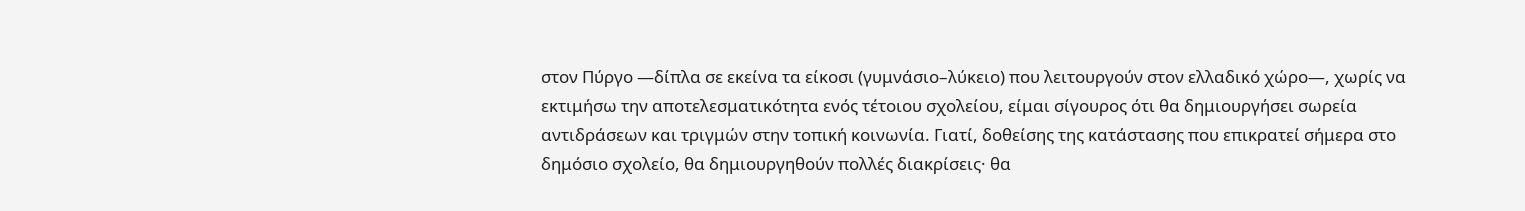στον Πύργο —δίπλα σε εκείνα τα είκοσι (γυμνάσιο–λύκειο) που λειτουργούν στον ελλαδικό χώρο—, χωρίς να εκτιμήσω την αποτελεσματικότητα ενός τέτοιου σχολείου, είμαι σίγουρος ότι θα δημιουργήσει σωρεία αντιδράσεων και τριγμών στην τοπική κοινωνία. Γιατί, δοθείσης της κατάστασης που επικρατεί σήμερα στο δημόσιο σχολείο, θα δημιουργηθούν πολλές διακρίσεις· θα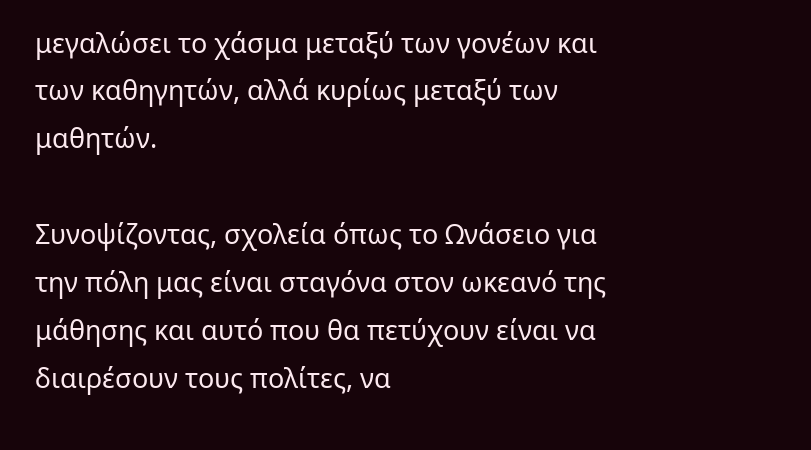μεγαλώσει το χάσμα μεταξύ των γονέων και των καθηγητών, αλλά κυρίως μεταξύ των μαθητών.

Συνοψίζοντας, σχολεία όπως το Ωνάσειο για την πόλη μας είναι σταγόνα στον ωκεανό της μάθησης και αυτό που θα πετύχουν είναι να διαιρέσουν τους πολίτες, να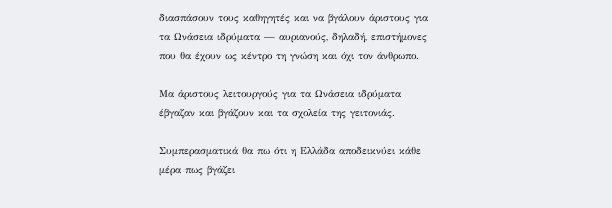διασπάσουν τους καθηγητές και να βγάλουν άριστους για τα Ωνάσεια ιδρύματα — αυριανούς, δηλαδή, επιστήμονες που θα έχουν ως κέντρο τη γνώση και όχι τον άνθρωπο.

Μα άριστους λειτουργούς για τα Ωνάσεια ιδρύματα έβγαζαν και βγάζουν και τα σχολεία της γειτονιάς.

Συμπερασματικά θα πω ότι η Ελλάδα αποδεικνύει κάθε μέρα πως βγάζει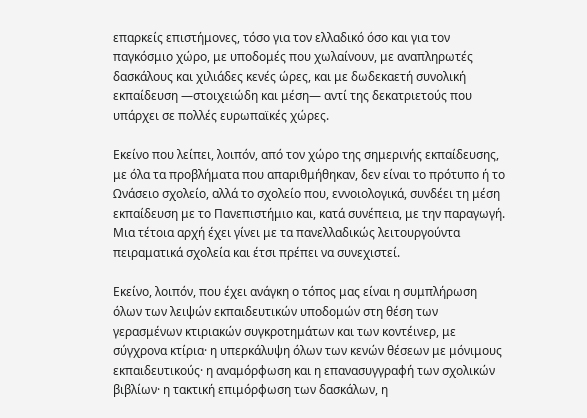επαρκείς επιστήμονες, τόσο για τον ελλαδικό όσο και για τον παγκόσμιο χώρο, με υποδομές που χωλαίνουν, με αναπληρωτές δασκάλους και χιλιάδες κενές ώρες, και με δωδεκαετή συνολική εκπαίδευση —στοιχειώδη και μέση— αντί της δεκατριετούς που υπάρχει σε πολλές ευρωπαϊκές χώρες.

Εκείνο που λείπει, λοιπόν, από τον χώρο της σημερινής εκπαίδευσης, με όλα τα προβλήματα που απαριθμήθηκαν, δεν είναι το πρότυπο ή το Ωνάσειο σχολείο, αλλά το σχολείο που, εννοιολογικά, συνδέει τη μέση εκπαίδευση με το Πανεπιστήμιο και, κατά συνέπεια, με την παραγωγή. Μια τέτοια αρχή έχει γίνει με τα πανελλαδικώς λειτουργούντα πειραματικά σχολεία και έτσι πρέπει να συνεχιστεί.

Εκείνο, λοιπόν, που έχει ανάγκη ο τόπος μας είναι η συμπλήρωση όλων των λειψών εκπαιδευτικών υποδομών στη θέση των γερασμένων κτιριακών συγκροτημάτων και των κοντέινερ, με σύγχρονα κτίρια· η υπερκάλυψη όλων των κενών θέσεων με μόνιμους εκπαιδευτικούς· η αναμόρφωση και η επανασυγγραφή των σχολικών βιβλίων· η τακτική επιμόρφωση των δασκάλων, η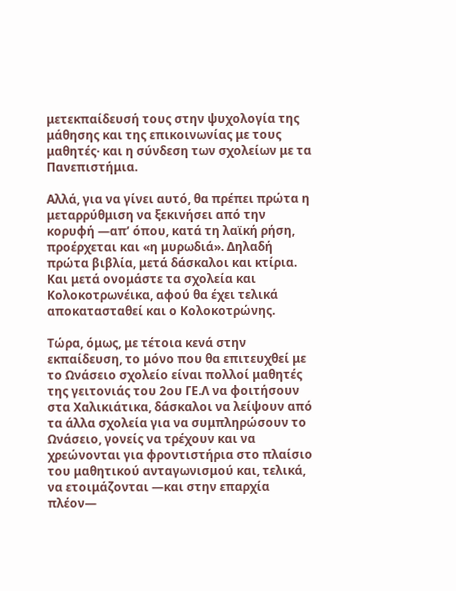μετεκπαίδευσή τους στην ψυχολογία της μάθησης και της επικοινωνίας με τους μαθητές· και η σύνδεση των σχολείων με τα Πανεπιστήμια.

Αλλά, για να γίνει αυτό, θα πρέπει πρώτα η μεταρρύθμιση να ξεκινήσει από την κορυφή —απ’ όπου, κατά τη λαϊκή ρήση, προέρχεται και «η μυρωδιά». Δηλαδή πρώτα βιβλία, μετά δάσκαλοι και κτίρια. Και μετά ονομάστε τα σχολεία και Κολοκοτρωνέικα, αφού θα έχει τελικά αποκατασταθεί και ο Κολοκοτρώνης.

Τώρα, όμως, με τέτοια κενά στην εκπαίδευση, το μόνο που θα επιτευχθεί με το Ωνάσειο σχολείο είναι πολλοί μαθητές της γειτονιάς του 2ου ΓΕ.Λ να φοιτήσουν στα Χαλικιάτικα, δάσκαλοι να λείψουν από τα άλλα σχολεία για να συμπληρώσουν το Ωνάσειο, γονείς να τρέχουν και να χρεώνονται για φροντιστήρια στο πλαίσιο του μαθητικού ανταγωνισμού και, τελικά, να ετοιμάζονται —και στην επαρχία πλέον—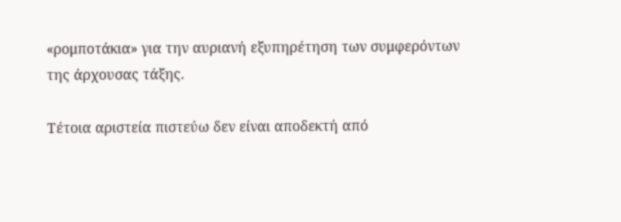«ρομποτάκια» για την αυριανή εξυπηρέτηση των συμφερόντων της άρχουσας τάξης.

Τέτοια αριστεία πιστεύω δεν είναι αποδεκτή από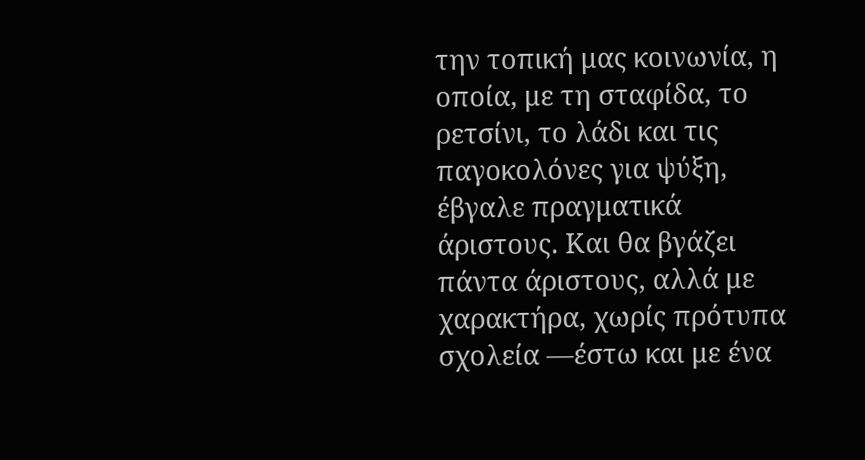την τοπική μας κοινωνία, η οποία, με τη σταφίδα, το ρετσίνι, το λάδι και τις παγοκολόνες για ψύξη, έβγαλε πραγματικά άριστους. Και θα βγάζει πάντα άριστους, αλλά με χαρακτήρα, χωρίς πρότυπα σχολεία —έστω και με ένα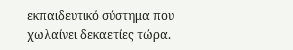εκπαιδευτικό σύστημα που χωλαίνει δεκαετίες τώρα.